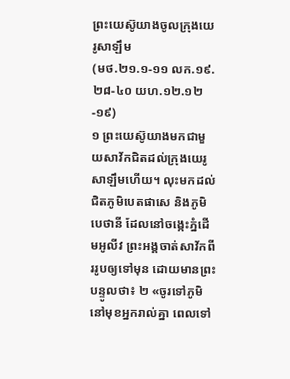ព្រះយេស៊ូយាងចូលក្រុងយេរូសាឡឹម
(មថ.២១.១-១១ លក.១៩.២៨-៤០ យហ.១២.១២-១៩)
១ ព្រះយេស៊ូយាងមកជាមួយសាវ័កជិតដល់ក្រុងយេរូសាឡឹមហើយ។ លុះមកដល់ជិតភូមិបេតផាសេ និងភូមិបេថានី ដែលនៅចង្កេះភ្នំដើមអូលីវ ព្រះអង្គចាត់សាវ័កពីររូបឲ្យទៅមុន ដោយមានព្រះបន្ទូលថា៖ ២ «ចូរទៅភូមិនៅមុខអ្នករាល់គ្នា ពេលទៅ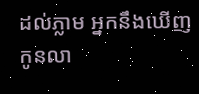ដល់ភ្លាម អ្នកនឹងឃើញកូនលា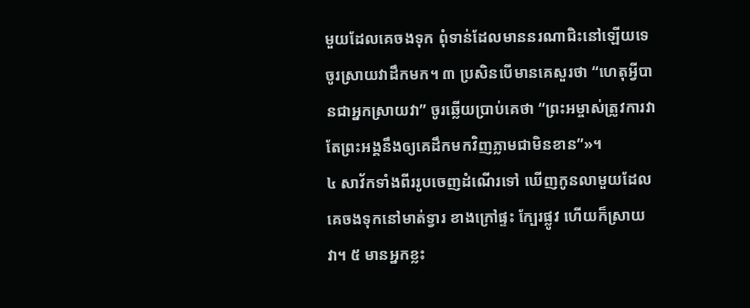មួយដែលគេចងទុក ពុំទាន់ដែលមាននរណាជិះនៅឡើយទេ ចូរស្រាយវាដឹកមក។ ៣ ប្រសិនបើមានគេសួរថា “ហេតុអ្វីបានជាអ្នកស្រាយវា” ចូរឆ្លើយប្រាប់គេថា “ព្រះអម្ចាស់ត្រូវការវា តែព្រះអង្គនឹងឲ្យគេដឹកមកវិញភ្លាមជាមិនខាន”»។
៤ សាវ័កទាំងពីររូបចេញដំណើរទៅ ឃើញកូនលាមួយដែលគេចងទុកនៅមាត់ទ្វារ ខាងក្រៅផ្ទះ ក្បែរផ្លូវ ហើយក៏ស្រាយវា។ ៥ មានអ្នកខ្លះ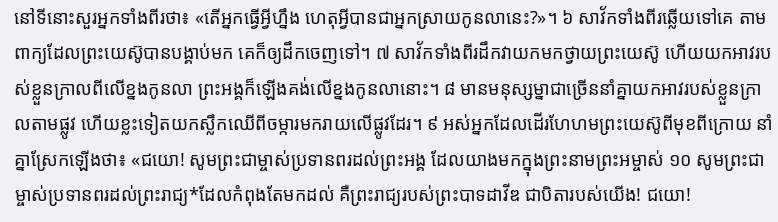នៅទីនោះសួរអ្នកទាំងពីរថា៖ «តើអ្នកធ្វើអ្វីហ្នឹង ហេតុអ្វីបានជាអ្នកស្រាយកូនលានេះ?»។ ៦ សាវ័កទាំងពីរឆ្លើយទៅគេ តាមពាក្យដែលព្រះយេស៊ូបានបង្គាប់មក គេក៏ឲ្យដឹកចេញទៅ។ ៧ សាវ័កទាំងពីរដឹកវាយកមកថ្វាយព្រះយេស៊ូ ហើយយកអាវរបស់ខ្លួនក្រាលពីលើខ្នងកូនលា ព្រះអង្គក៏ឡើងគង់លើខ្នងកូនលានោះ។ ៨ មានមនុស្សម្នាជាច្រើននាំគ្នាយកអាវរបស់ខ្លួនក្រាលតាមផ្លូវ ហើយខ្លះទៀតយកស្លឹកឈើពីចម្ការមករាយលើផ្លូវដែរ។ ៩ អស់អ្នកដែលដើរហែហមព្រះយេស៊ូពីមុខពីក្រោយ នាំគ្នាស្រែកឡើងថា៖ «ជយោ! សូមព្រះជាម្ចាស់ប្រទានពរដល់ព្រះអង្គ ដែលយាងមកក្នុងព្រះនាមព្រះអម្ចាស់ ១០ សូមព្រះជាម្ចាស់ប្រទានពរដល់ព្រះរាជ្យ*ដែលកំពុងតែមកដល់ គឺព្រះរាជ្យរបស់ព្រះបាទដាវីឌ ជាបិតារបស់យើង! ជយោ!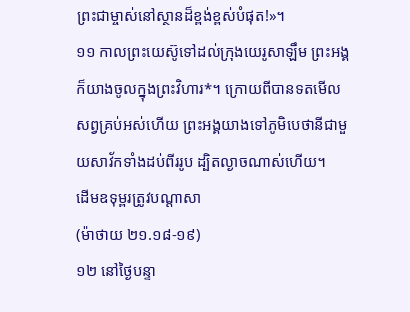ព្រះជាម្ចាស់នៅស្ថានដ៏ខ្ពង់ខ្ពស់បំផុត!»។
១១ កាលព្រះយេស៊ូទៅដល់ក្រុងយេរូសាឡឹម ព្រះអង្គក៏យាងចូលក្នុងព្រះវិហារ*។ ក្រោយពីបានទតមើលសព្វគ្រប់អស់ហើយ ព្រះអង្គយាងទៅភូមិបេថានីជាមួយសាវ័កទាំងដប់ពីររូប ដ្បិតល្ងាចណាស់ហើយ។
ដើមឧទុម្ពរត្រូវបណ្ដាសា
(ម៉ាថាយ ២១.១៨-១៩)
១២ នៅថ្ងៃបន្ទា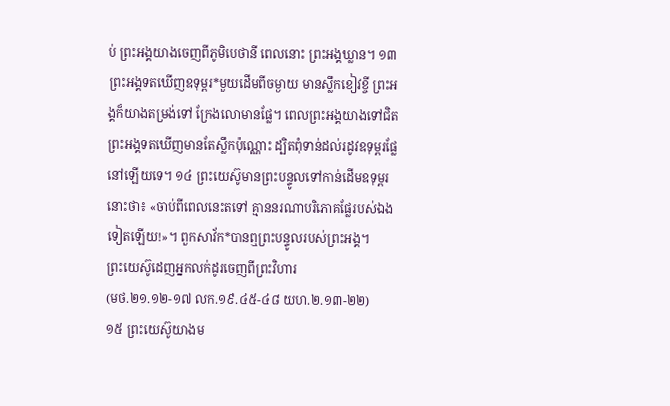ប់ ព្រះអង្គយាងចេញពីភូមិបេថានី ពេលនោះ ព្រះអង្គឃ្លាន។ ១៣ ព្រះអង្គទតឃើញឧទុម្ពរ*មួយដើមពីចម្ងាយ មានស្លឹកខៀវខ្ចី ព្រះអង្គក៏យាងតម្រង់ទៅ ក្រែងលោមានផ្លែ។ ពេលព្រះអង្គយាងទៅជិត ព្រះអង្គទតឃើញមានតែស្លឹកប៉ុណ្ណោះ ដ្បិតពុំទាន់ដល់រដូវឧទុម្ពរផ្លែនៅឡើយទេ។ ១៤ ព្រះយេស៊ូមានព្រះបន្ទូលទៅកាន់ដើមឧទុម្ពរនោះថា៖ «ចាប់ពីពេលនេះតទៅ គ្មាននរណាបរិភោគផ្លែរបស់ឯងទៀតឡើយ!»។ ពួកសាវ័ក*បានឮព្រះបន្ទូលរបស់ព្រះអង្គ។
ព្រះយេស៊ូដេញអ្នកលក់ដូរចេញពីព្រះវិហារ
(មថ.២១.១២-១៧ លក.១៩.៤៥-៤៨ យហ.២.១៣-២២)
១៥ ព្រះយេស៊ូយាងម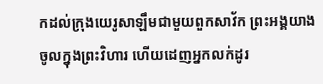កដល់ក្រុងយេរូសាឡឹមជាមួយពួកសាវ័ក ព្រះអង្គយាងចូលក្នុងព្រះវិហារ ហើយដេញអ្នកលក់ដូរ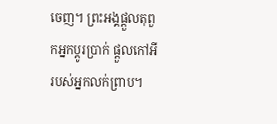ចេញ។ ព្រះអង្គផ្ដួលតុពួកអ្នកប្ដូរប្រាក់ ផ្ដួលកៅអីរបស់អ្នកលក់ព្រាប។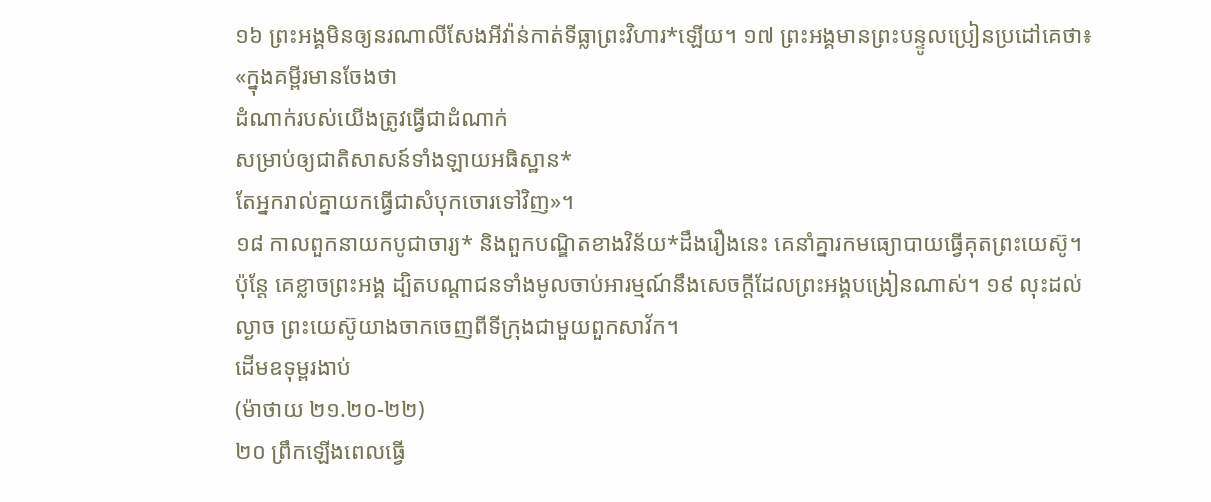១៦ ព្រះអង្គមិនឲ្យនរណាលីសែងអីវ៉ាន់កាត់ទីធ្លាព្រះវិហារ*ឡើយ។ ១៧ ព្រះអង្គមានព្រះបន្ទូលប្រៀនប្រដៅគេថា៖ «ក្នុងគម្ពីរមានចែងថា
ដំណាក់របស់យើងត្រូវធ្វើជាដំណាក់
សម្រាប់ឲ្យជាតិសាសន៍ទាំងឡាយអធិស្ឋាន*
តែអ្នករាល់គ្នាយកធ្វើជាសំបុកចោរទៅវិញ»។
១៨ កាលពួកនាយកបូជាចារ្យ* និងពួកបណ្ឌិតខាងវិន័យ*ដឹងរឿងនេះ គេនាំគ្នារកមធ្យោបាយធ្វើគុតព្រះយេស៊ូ។ ប៉ុន្តែ គេខ្លាចព្រះអង្គ ដ្បិតបណ្ដាជនទាំងមូលចាប់អារម្មណ៍នឹងសេចក្ដីដែលព្រះអង្គបង្រៀនណាស់។ ១៩ លុះដល់ល្ងាច ព្រះយេស៊ូយាងចាកចេញពីទីក្រុងជាមួយពួកសាវ័ក។
ដើមឧទុម្ពរងាប់
(ម៉ាថាយ ២១.២០-២២)
២០ ព្រឹកឡើងពេលធ្វើ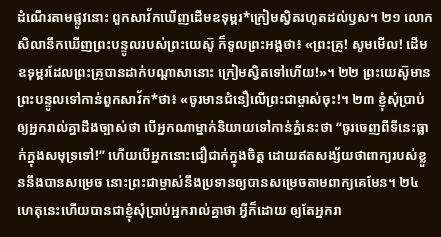ដំណើរតាមផ្លូវនោះ ពួកសាវ័កឃើញដើមឧទុម្ពរ*ក្រៀមស្វិតរហូតដល់ឫស។ ២១ លោកសិលានឹកឃើញព្រះបន្ទូលរបស់ព្រះយេស៊ូ ក៏ទូលព្រះអង្គថា៖ «ព្រះគ្រូ! សូមមើល! ដើមឧទុម្ពរដែលព្រះគ្រូបានដាក់បណ្ដាសានោះ ក្រៀមស្វិតទៅហើយ!»។ ២២ ព្រះយេស៊ូមានព្រះបន្ទូលទៅកាន់ពួកសាវ័ក*ថា៖ «ចូរមានជំនឿលើព្រះជាម្ចាស់ចុះ!។ ២៣ ខ្ញុំសុំប្រាប់ឲ្យអ្នករាល់គ្នាដឹងច្បាស់ថា បើអ្នកណាម្នាក់និយាយទៅកាន់ភ្នំនេះថា “ចូរចេញពីទីនេះធ្លាក់ក្នុងសមុទ្រទៅ!” ហើយបើអ្នកនោះជឿជាក់ក្នុងចិត្ត ដោយឥតសង្ស័យថាពាក្យរបស់ខ្លួននឹងបានសម្រេច នោះព្រះជាម្ចាស់នឹងប្រទានឲ្យបានសម្រេចតាមពាក្យគេមែន។ ២៤ ហេតុនេះហើយបានជាខ្ញុំសុំប្រាប់អ្នករាល់គ្នាថា អ្វីក៏ដោយ ឲ្យតែអ្នករា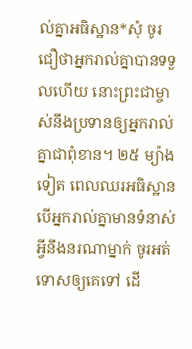ល់គ្នាអធិស្ឋាន*សុំ ចូរជឿថាអ្នករាល់គ្នាបានទទួលហើយ នោះព្រះជាម្ចាស់នឹងប្រទានឲ្យអ្នករាល់គ្នាជាពុំខាន។ ២៥ ម្យ៉ាងទៀត ពេលឈរអធិស្ឋាន បើអ្នករាល់គ្នាមានទំនាស់អ្វីនឹងនរណាម្នាក់ ចូរអត់ទោសឲ្យគេទៅ ដើ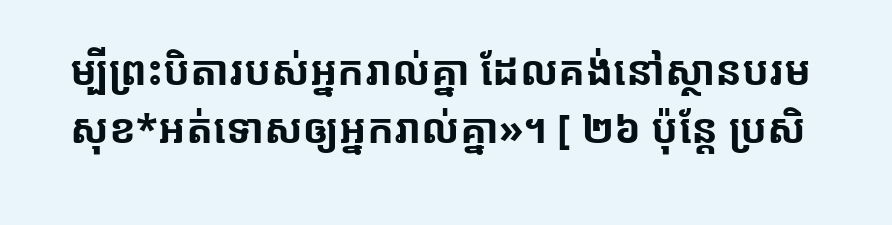ម្បីព្រះបិតារបស់អ្នករាល់គ្នា ដែលគង់នៅស្ថានបរមសុខ*អត់ទោសឲ្យអ្នករាល់គ្នា»។ [ ២៦ ប៉ុន្តែ ប្រសិ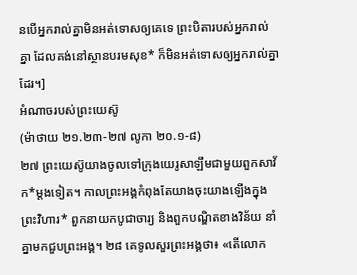នបើអ្នករាល់គ្នាមិនអត់ទោសឲ្យគេទេ ព្រះបិតារបស់អ្នករាល់គ្នា ដែលគង់នៅស្ថានបរមសុខ* ក៏មិនអត់ទោសឲ្យអ្នករាល់គ្នាដែរ។]
អំណាចរបស់ព្រះយេស៊ូ
(ម៉ាថាយ ២១.២៣-២៧ លូកា ២០.១-៨)
២៧ ព្រះយេស៊ូយាងចូលទៅក្រុងយេរូសាឡឹមជាមួយពួកសាវ័ក*ម្ដងទៀត។ កាលព្រះអង្គកំពុងតែយាងចុះយាងឡើងក្នុងព្រះវិហារ* ពួកនាយកបូជាចារ្យ និងពួកបណ្ឌិតខាងវិន័យ នាំគ្នាមកជួបព្រះអង្គ។ ២៨ គេទូលសួរព្រះអង្គថា៖ «តើលោក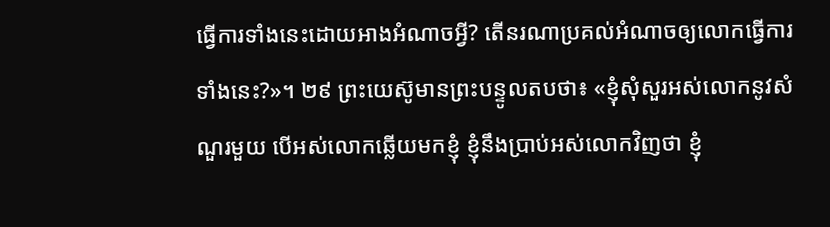ធ្វើការទាំងនេះដោយអាងអំណាចអ្វី? តើនរណាប្រគល់អំណាចឲ្យលោកធ្វើការទាំងនេះ?»។ ២៩ ព្រះយេស៊ូមានព្រះបន្ទូលតបថា៖ «ខ្ញុំសុំសួរអស់លោកនូវសំណួរមួយ បើអស់លោកឆ្លើយមកខ្ញុំ ខ្ញុំនឹងប្រាប់អស់លោកវិញថា ខ្ញុំ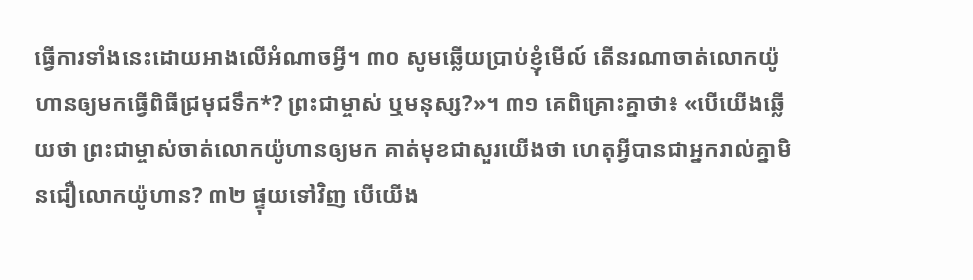ធ្វើការទាំងនេះដោយអាងលើអំណាចអ្វី។ ៣០ សូមឆ្លើយប្រាប់ខ្ញុំមើល៍ តើនរណាចាត់លោកយ៉ូហានឲ្យមកធ្វើពិធីជ្រមុជទឹក*? ព្រះជាម្ចាស់ ឬមនុស្ស?»។ ៣១ គេពិគ្រោះគ្នាថា៖ «បើយើងឆ្លើយថា ព្រះជាម្ចាស់ចាត់លោកយ៉ូហានឲ្យមក គាត់មុខជាសួរយើងថា ហេតុអ្វីបានជាអ្នករាល់គ្នាមិនជឿលោកយ៉ូហាន? ៣២ ផ្ទុយទៅវិញ បើយើង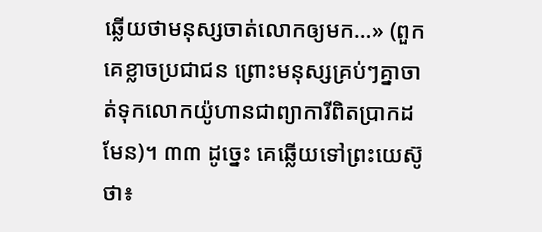ឆ្លើយថាមនុស្សចាត់លោកឲ្យមក…» (ពួកគេខ្លាចប្រជាជន ព្រោះមនុស្សគ្រប់ៗគ្នាចាត់ទុកលោកយ៉ូហានជាព្យាការីពិតប្រាកដមែន)។ ៣៣ ដូច្នេះ គេឆ្លើយទៅព្រះយេស៊ូថា៖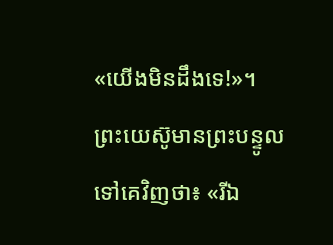«យើងមិនដឹងទេ!»។ ព្រះយេស៊ូមានព្រះបន្ទូលទៅគេវិញថា៖ «រីឯ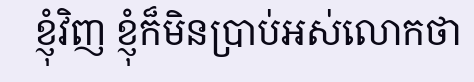ខ្ញុំវិញ ខ្ញុំក៏មិនប្រាប់អស់លោកថា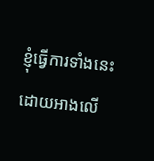ខ្ញុំធ្វើការទាំងនេះដោយអាងលើ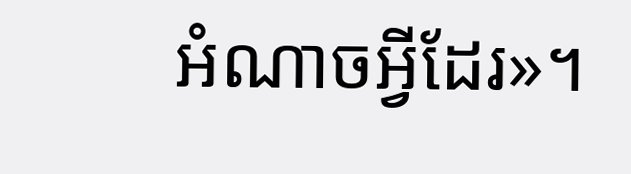អំណាចអ្វីដែរ»។